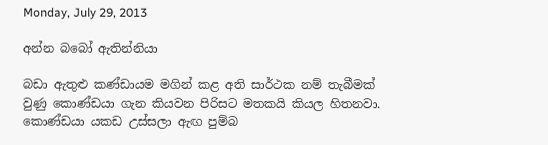Monday, July 29, 2013

අන්න බබෝ ඇතින්නියා

බඩා ඇතුළු කණ්ඩායම මගින් කළ අති සාර්ථක නම් තැබීමක් වුණු කොණ්ඩයා ගැන කියවන පිරිසට මතකයි කියල හිතනවා. කොණ්ඩයා යකඩ උස්සලා ඇඟ පුම්බ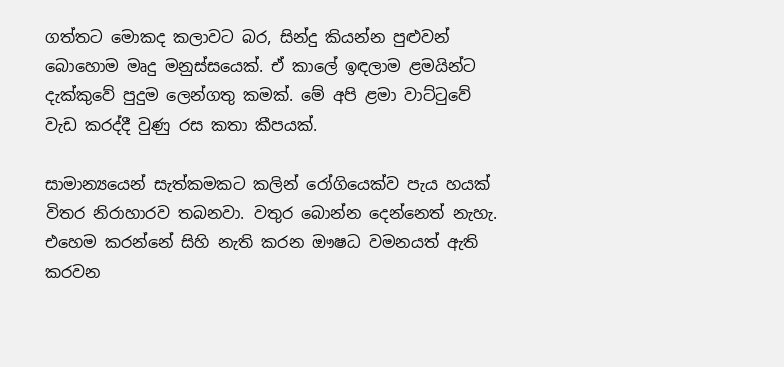ගත්තට මොකද කලාවට බර, සින්දු කියන්න පුළුවන් බොහොම මෘදු මනුස්සයෙක්. ඒ කාලේ ඉඳලාම ළමයින්ට දැක්කුවේ පුදුම ලෙන්ගතු කමක්. මේ අපි ළමා වාට්ටුවේ වැඩ කරද්දී වුණු රස කතා කීපයක්.

සාමාන්‍යයෙන් සැත්කමකට කලින් රෝගියෙක්ව පැය හයක් විතර නිරාහාරව තබනවා. වතුර බොන්න දෙන්නෙත් නැහැ. එහෙම කරන්නේ සිහි නැති කරන ඖෂධ වමනයත් ඇති කරවන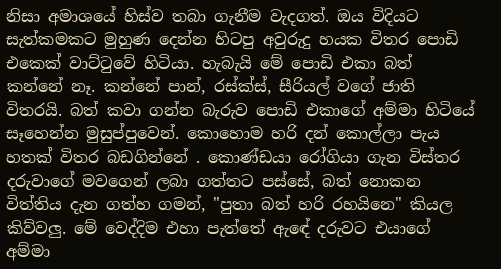නිසා අමාශයේ හිස්ව තබා ගැනීම වැදගත්. ඔය විදියට සැත්කමකට මුහුණ දෙන්න හිටපු අවුරුදු හයක විතර පොඩි එකෙක් වාට්ටුවේ හිටියා. හැබැයි මේ පොඩි එකා බත් කන්නේ නෑ. කන්නේ පාන්, රස්ක්ස්, සීරියල් වගේ ජාති විතරයි. බත් කවා ගන්න බැරුව පොඩි එකාගේ අම්මා හිටියේ සෑහෙන්න මුසුප්පුවෙන්. කොහොම හරි දන් කොල්ලා පැය හතක් විතර බඩගින්නේ . කොණ්ඩයා රෝගියා ගැන විස්තර දරුවාගේ මවගෙන් ලබා ගත්තට පස්සේ, බත් නොකන විත්තිය දැන ගත්හ ගමන්, "පුතා බත් හරි රහයිනෙ" කියල කිව්වලු. මේ වෙද්දිම එහා පැත්තේ ඇඳේ දරුවට එයාගේ අම්මා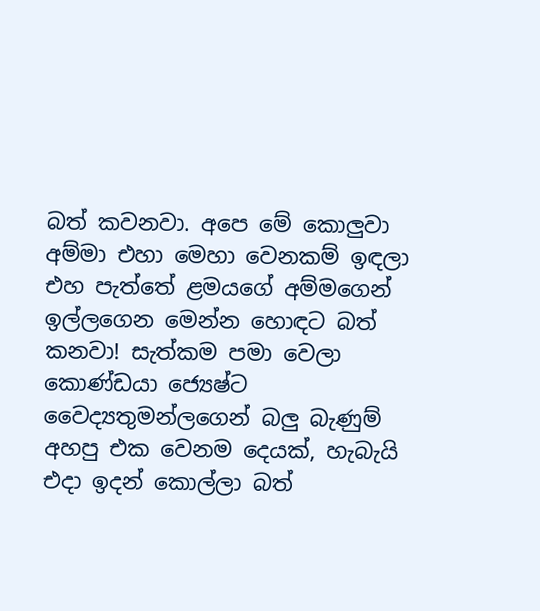බත් කවනවා. අපෙ මේ කොලුවා අම්මා එහා මෙහා වෙනකම් ඉඳලා එහ පැත්තේ ළමයගේ අම්මගෙන් ඉල්ලගෙන මෙන්න හොඳට බත් කනවා! සැත්කම පමා වෙලා කොණ්ඩයා ජ්‍යෙෂ්ට වෛද්‍යතුමන්ලගෙන් බලු බැණුම් අහපු එක වෙනම දෙයක්, හැබැයි එදා ඉදන් කොල්ලා බත්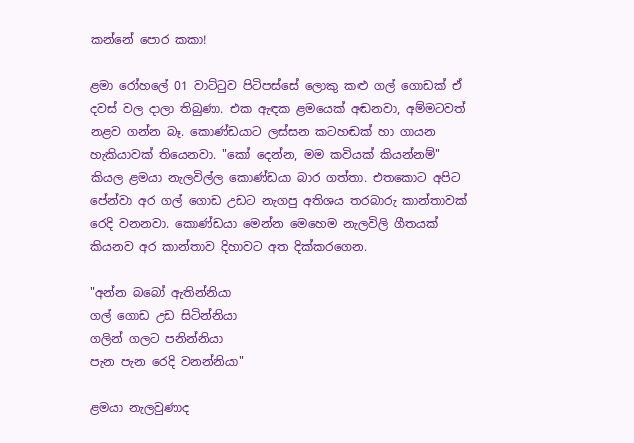කන්නේ පොර කකා!

ළමා රෝහලේ 01 වාට්ටුව පිටිපස්සේ ලොකු කළු ගල් ගොඩක් ඒ දවස් වල දාලා තිබුණා. එක ඇඳක ළමයෙක් අඬනවා, අම්මටවත් නළව ගන්න බෑ. කොණ්ඩයාට ලස්සන කටහඬක් හා ගායන හැකියාවක් තියෙනවා. "කෝ දෙන්න, මම කවියක් කියන්නම්" කියල ළමයා නැලවිල්ල කොණ්ඩයා බාර ගත්තා. එතකොට අපිට පේන්වා අර ගල් ගොඩ උඩට නැගපු අතිශය තරබාරු කාන්තාවක් රෙදි වනනවා. කොණ්ඩයා මෙන්න මෙහෙම නැලවිලි ගීතයක් කියනව අර කාන්තාව දිහාවට අත දික්කරගෙන.

"අන්න බබෝ ඇතින්නියා
ගල් ගොඩ උඩ සිටින්නියා
ගලින් ගලට පනින්නියා
පැන පැන රෙදි වනන්නියා"

ළමයා නැලවුණාද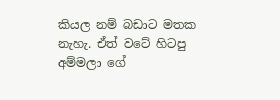කියල නම් බඩාට මතක නැහැ. ඒත් වටේ හිටපු අම්මලා ගේ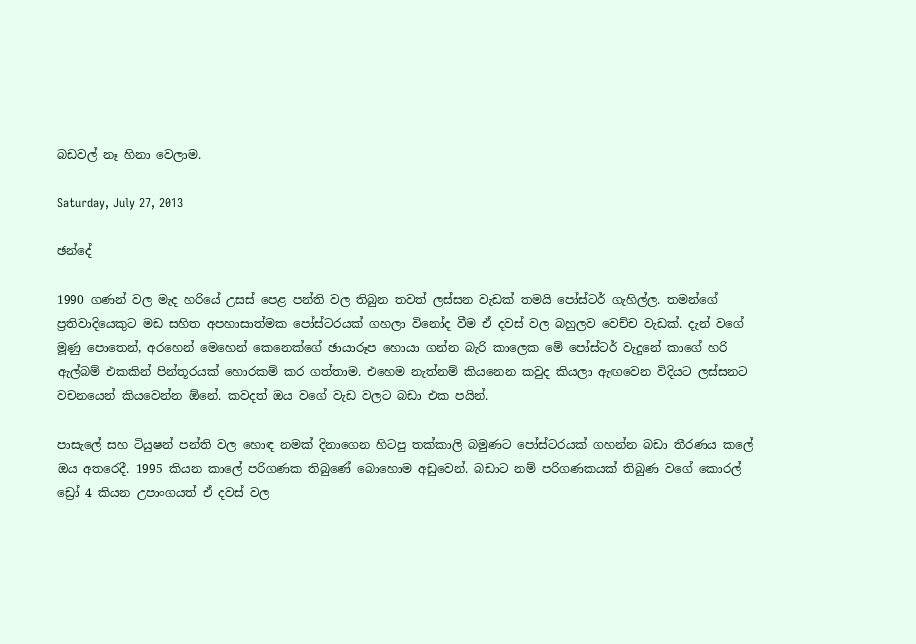බඩවල් නෑ හිනා වෙලාම.

Saturday, July 27, 2013

ඡන්දේ

1990 ගණන් වල මැද හරියේ උසස් පෙළ පන්ති වල තිබුන තවත් ලස්සන වැඩක් තමයි පෝස්ටර් ගැහිල්ල. තමන්ගේ ප්‍රතිවාදියෙකුට මඩ සහිත අපහාසාත්මක පෝස්ටරයක් ගහලා විනෝද වීම ඒ දවස් වල බහුලව වෙච්ච වැඩක්. දැන් වගේ මූණු පොතෙන්, අරහෙන් මෙහෙන් කෙනෙක්ගේ ඡායාරූප හොයා ගන්න බැරි කාලෙක මේ පෝස්ටර් වැදුනේ කාගේ හරි ඇල්බම් එකකින් පින්තූරයක් හොරකම් කර ගත්තාම. එහෙම නැත්නම් කියනෙන කවුද කියලා ඇඟවෙන විදියට ලස්සනට වචනයෙන් කියවෙන්න ඕනේ. කවදත් ඔය වගේ වැඩ වලට බඩා එක පයින්.

පාසැලේ සහ ටියුෂන් පන්ති වල හොඳ නමක් දිනාගෙන හිටපු තක්කාලි බමුණට පෝස්ටරයක් ගහන්න බඩා තීරණය කලේ ඔය අතරෙදී. 1995 කියන කාලේ පරිගණක තිබුණේ බොහොම අඩුවෙන්. බඩාට නම් පරිගණකයක් තිබුණ වගේ කොරල් ඩ්‍රෝ 4 කියන උපාංගයත් ඒ දවස් වල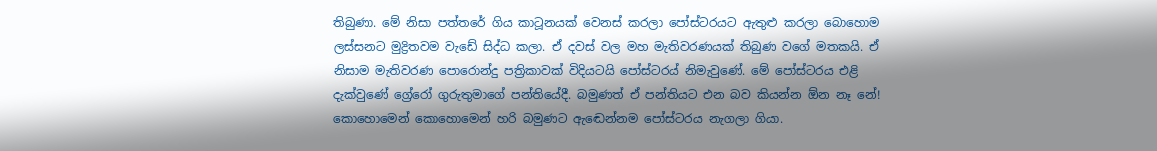තිබුණා. මේ නිසා පත්තරේ ගිය කාටූනයක් වෙනස් කරලා පෝස්ටරයට ඇතුළු කරලා බොහොම ලස්සනට මුද්‍රිතවම වැඩේ සිද්ධ කලා. ඒ දවස් වල මහ මැතිවරණයක් තිබුණ වගේ මතකයි. ඒ නිසාම මැතිවරණ පොරොන්දු පත්‍රිකාවක් විදියටයි පෝස්ටරය් නිමැවුණේ. මේ පෝස්ටරය එළි දැක්වුණේ ග්‍රේරෝ ගුරුතුමාගේ පන්තියේදී. බමුණත් ඒ පන්තියට එන බව කියන්න ඕන නෑ නේ! කොහොමෙන් කොහොමෙන් හරි බමුණට ඇඬෙන්නම පෝස්ටරය නැගලා ගියා.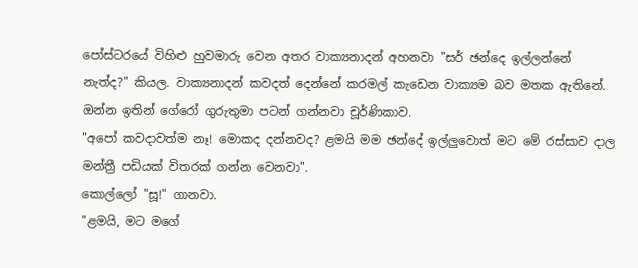පෝස්ටරයේ විහිළු හුවමාරු වෙන අතර වාක්‍යනාදන් අහනවා "සර් ඡන්දෙ ඉල්ලන්නේ නැත්ද?" කියල. වාක්‍යනාදන් කවදත් දෙන්නේ කරමල් කැඩෙන වාක්‍යම බව මතක ඇතිනේ. ඔන්න ඉතින් ගේරෝ ගුරුතුමා පටන් ගන්නවා චූර්ණිකාව.
"අපෝ කවදාවත්ම නෑ! මොකද දන්නවද? ළමයි මම ඡන්දේ ඉල්ලුවොත් මට මේ රස්සාව දාල මන්ත්‍රී පඩියක් විතරක් ගන්න වෙනවා".
කොල්ලෝ "සූ!" ගානවා.
"ළමයි, මට මගේ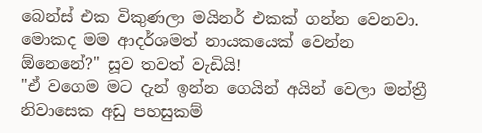බෙන්ස් එක විකුණලා මයිනර් එකක් ගන්න වෙනවා. මොකද මම ආදර්ශමත් නායකයෙක් වෙන්න ඕනෙනේ?" සූව තවත් වැඩියි!
"ඒ වගෙම මට දැන් ඉන්න ගෙයින් අයින් වෙලා මන්ත්‍රී නිවාසෙක අඩු පහසුකම්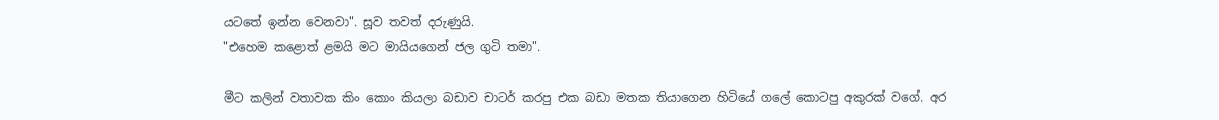යටතේ ඉන්න වෙනවා". සූව තවත් දරුණුයි.
"එහෙම කළොත් ළමයි මට මායියගෙන් ජල ගුටි තමා".

මීට කලින් වතාවක කිං කොං කියලා බඩාව චාටර් කරපු එක බඩා මතක තියාගෙන හිටියේ ගලේ කොටපු අකුරක් වගේ. අර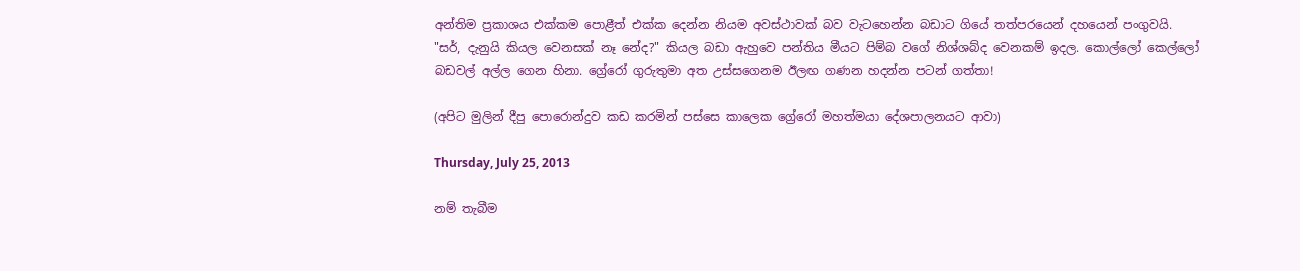අන්තිම ප්‍රකාශය එක්කම පොළීත් එක්ක දෙන්න නියම අවස්ථාවක් බව වැටහෙන්න බඩාට ගියේ තත්පරයෙන් දහයෙන් පංගුවයි.
"සර්, දැනුයි කියල වෙනසක් නෑ නේද?" කියල බඩා ඇහුවෙ පන්තිය මීයට පිම්බ වගේ නිශ්ශබ්ද වෙනකම් ඉදල. කොල්ලෝ කෙල්ලෝ බඩවල් අල්ල ගෙන හිනා. ග්‍රේරෝ ගුරුතුමා අත උස්සගෙනම ඊලඟ ගණන හදන්න පටන් ගත්තා!

(අපිට මුලින් දීපු පොරොන්දුව කඩ කරමින් පස්සෙ කාලෙක ග්‍රේරෝ මහත්මයා දේශපාලනයට ආවා)

Thursday, July 25, 2013

නම් තැබීම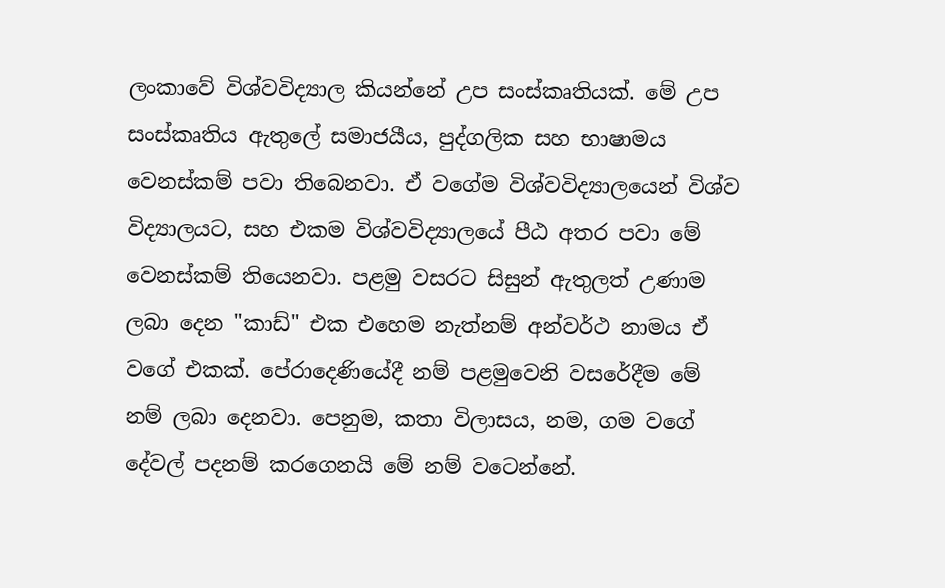ලංකාවේ විශ්වවිද්‍යාල කියන්නේ උප සංස්කෘතියක්. මේ උප සංස්කෘතිය ඇතුලේ සමාජයීය, පුද්ගලික සහ භාෂාමය වෙනස්කම් පවා තිබෙනවා. ඒ වගේම විශ්වවිද්‍යාලයෙන් විශ්ව විද්‍යාලයට, සහ එකම විශ්වවිද්‍යාලයේ පීඨ අතර පවා මේ වෙනස්කම් තියෙනවා. පළමු වසරට සිසුන් ඇතුලත් උණාම ලබා දෙන "කාඩ්" එක එහෙම නැත්නම් අන්වර්ථ නාමය ඒ වගේ එකක්. පේරාදෙණියේදී නම් පළමුවෙනි වසරේදීම මේ නම් ලබා දෙනවා. පෙනුම, කතා විලාසය, නම, ගම වගේ දේවල් පදනම් කරගෙනයි මේ නම් වටෙන්නේ.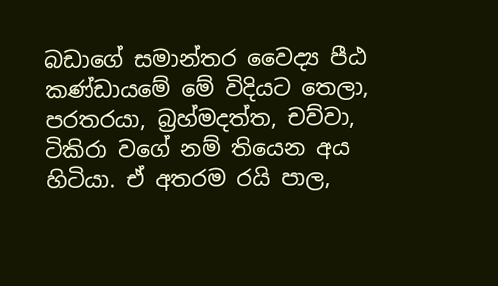බඩාගේ සමාන්තර වෛද්‍ය පීඨ කණ්ඩායමේ මේ විදියට තෙලා, පරතරයා, බ්‍රහ්මදත්ත, චව්වා, ටිකිරා වගේ නම් තියෙන අය හිටියා. ඒ අතරම රයි පාල,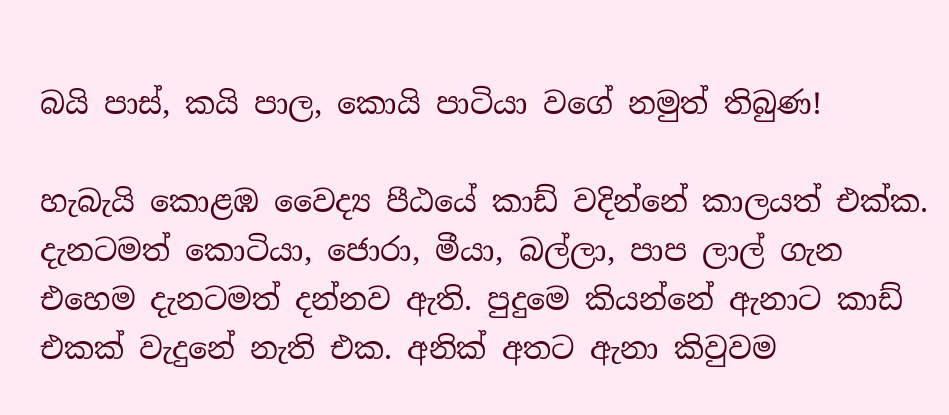බයි පාස්, කයි පාල, කොයි පාටියා වගේ නමුත් තිබුණ!

හැබැයි කොළඹ වෛද්‍ය පීඨයේ කාඩ් වදින්නේ කාලයත් එක්ක. දැනටමත් කොටියා, ජොරා, මීයා, බල්ලා, පාප ලාල් ගැන එහෙම දැනටමත් දන්නව ඇති. පුදුමෙ කියන්නේ ඇනාට කාඩ් එකක් වැදුනේ නැති එක. අනික් අතට ඇනා කිවුවම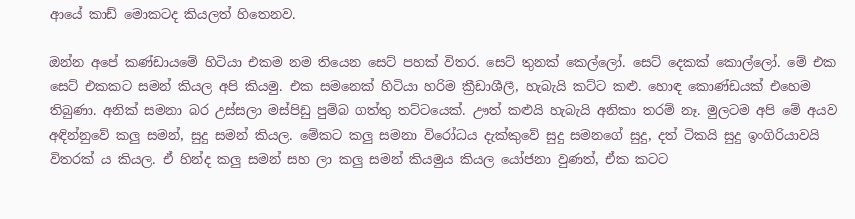ආයේ කාඩ් මොකටද කියලත් හිතෙනව.

ඔන්න අපේ කණ්ඩායමේ හිටියා එකම නම තියෙන සෙට් පහක් විතර. සෙට් තුනක් කෙල්ලෝ. සෙට් දෙකක් කොල්ලෝ. මේ එක සෙට් එකකට සමන් කියල අපි කියමු. එක සමනෙක් හිටියා හරිම ක්‍රීඩාශීලී, හැබැයි කට්ට කළු. හොඳ කොණ්ඩයක් එහෙම තිබුණා. අනික් සමනා බර උස්සලා මස්පිඩු පුම්බ ගත්තු තට්ටයෙක්. ඌත් කළුයි හැබැයි අනිකා තරම් නෑ. මුලටම අපි මේ අයව අඳින්නුවේ කලු සමන්, සුදු සමන් කියල. මේකට කලු සමනා විරෝධය දැක්කුවේ සුදු සමනගේ සුදු, දත් ටිකයි සුදු ඉංගිරියාවයි විතරක් ය කියල. ඒ හින්ද කලු සමන් සහ ලා කලු සමන් කියමුය කියල යෝජනා වුණත්, ඒක කටට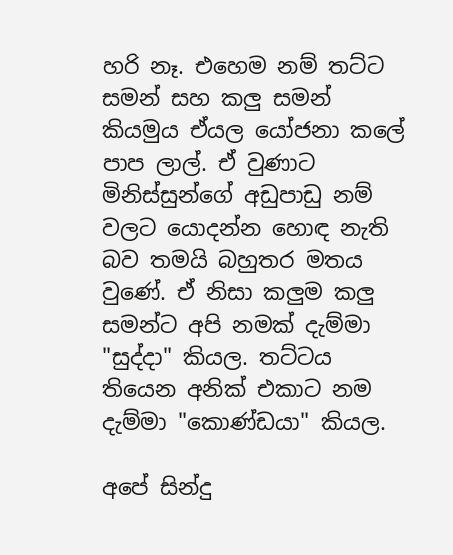හරි නෑ. එහෙම නම් තට්ට සමන් සහ කලු සමන් කියමුය ඒයල යෝජනා කලේ පාප ලාල්. ඒ වුණාට මිනිස්සුන්ගේ අඩුපාඩු නම් වලට යොදන්න හොඳ නැති බව තමයි බහුතර මතය වුණේ. ඒ නිසා කලුම කලු සමන්ට අපි නමක් දැම්මා "සුද්දා" කියල. තට්ටය තියෙන අනික් එකාට නම දැම්මා "කොණ්ඩයා" කියල.

අපේ සින්දු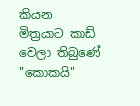කියන මිත්‍රයාට කාඩ් වෙලා තිබුණේ "කොකයි"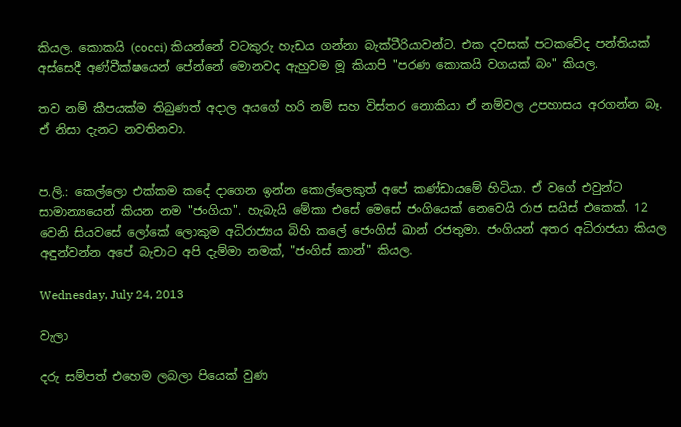කියල. කොකයි (cocci) කියන්නේ වටකුරු හැඩය ගන්නා බැක්ටීරියාවන්ට. එක දවසක් පටකවේද පන්තියක් අස්සෙදී අණ්වීක්ෂයෙන් පේන්නේ මොනවද ඇහුවම මූ කියාපි "පරණ කොකයි වගයක් බං" කියල.

තව නම් කීපයක්ම තිබුණත් අදාල අයගේ හරි නම් සහ විස්තර නොකියා ඒ නම්වල උපහාසය අරගන්න බෑ. ඒ නිසා දැනට නවතිනවා.


ප.ලි.: කෙල්ලො එක්කම කදේ දාගෙන ඉන්න කොල්ලෙකුත් අපේ කණ්ඩායමේ හිටියා. ඒ වගේ එවුන්ට සාමාන්‍යයෙන් කියන නම "ජංගියා". හැබැයි මේකා එසේ මෙසේ ජංගියෙක් නෙවෙයි රාජ සයිස් එකෙක්. 12 වෙනි සියවසේ ලෝකේ ලොකුම අධිරාජ්‍යය බිහි කලේ ජෙංගිස් ඛාන් රජතුමා. ජංගියන් අතර අධිරාජයා කියල අඳුන්වන්න අපේ බැචාට අපි දැම්මා නමක්, "ජංගිස් කාන්" කියල.

Wednesday, July 24, 2013

වැලා

දරු සම්පත් එහෙම ලබලා පියෙක් වුණ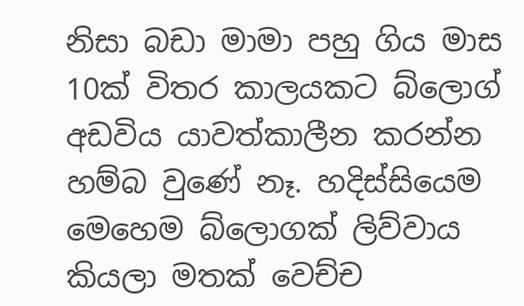නිසා බඩා මාමා පහු ගිය මාස 10ක් විතර කාලයකට බ්ලොග් අඩවිය යාවත්කාලීන කරන්න හම්බ වුණේ නෑ. හදිස්සියෙම මෙහෙම බ්ලොගක් ලිව්වාය කියලා මතක් වෙච්ච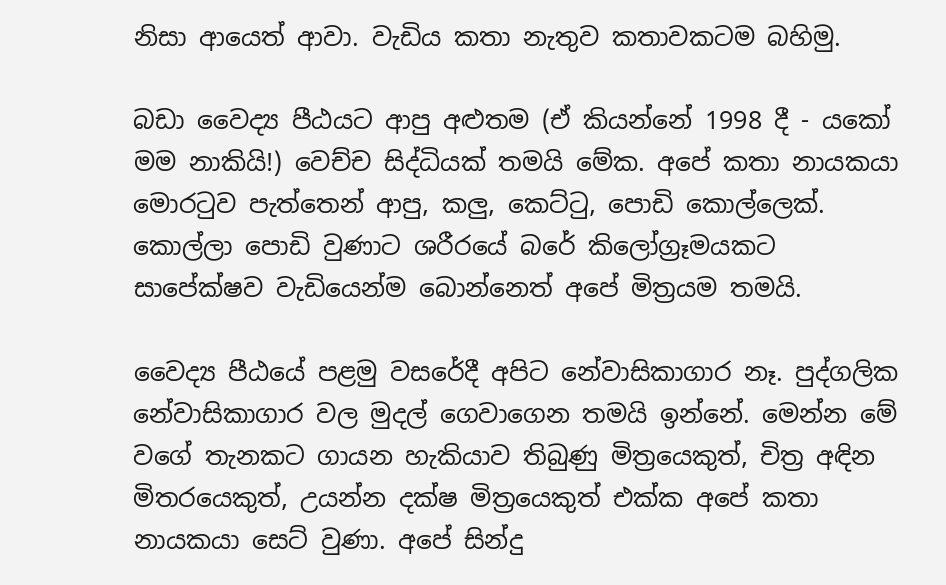නිසා ආයෙත් ආවා. වැඩිය කතා නැතුව කතාවකටම බහිමු.

බඩා වෛද්‍ය පීඨයට ආපු අළුතම (ඒ කියන්නේ 1998 දී - යකෝ මම නාකියි!) වෙච්ච සිද්ධියක් තමයි මේක. අපේ කතා නායකයා මොරටුව පැත්තෙන් ආපු, කලු, කෙට්ටු, පොඩි කොල්ලෙක්. කොල්ලා පොඩි වුණාට ශරීරයේ බරේ කිලෝග්‍රෑමයකට සාපේක්ෂව වැඩියෙන්ම බොන්නෙත් අපේ මිත්‍රයම තමයි.

වෛද්‍ය පීඨයේ පළමු වසරේදී අපිට නේවාසිකාගාර නෑ. පුද්ගලික නේවාසිකාගාර වල මුදල් ගෙවාගෙන තමයි ඉන්නේ. මෙන්න මේ වගේ තැනකට ගායන හැකියාව තිබුණු මිත්‍රයෙකුත්, චිත්‍ර අඳින මිතරයෙකුත්, උයන්න දක්ෂ මිත්‍රයෙකුත් එක්ක අපේ කතා නායකයා සෙට් වුණා. අපේ සින්දු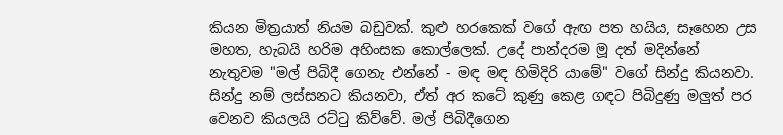කියන මිත්‍රයාත් නියම බඩුවක්. කුළු හරකෙක් වගේ ඇඟ පත හයිය, සෑහෙන උස මහත, හැබයි හරිම අහිංසක කොල්ලෙක්. උදේ පාන්දරම මූ දත් මදින්නේ නැතුවම "මල් පිබිදී ගෙනැ එන්නේ - මඳ මඳ හිමිදිරි යාමේ" වගේ සින්දු කියනවා. සින්දු නම් ලස්සනට කියනවා, ඒත් අර කටේ කුණු කෙළ ගඳට පිබිදුණු මලුත් පර වෙනව කියලයි රට්ටු කිව්වේ. මල් පිබිදීගෙන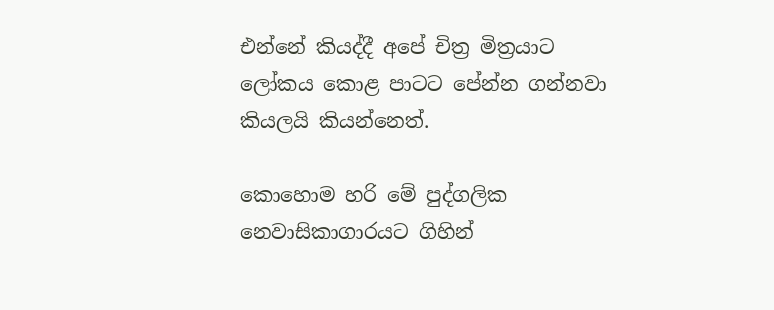එන්නේ කියද්දී අපේ චිත්‍ර මිත්‍රයාට ලෝකය කොළ පාටට පේන්න ගන්නවා කියලයි කියන්නෙත්.

කොහොම හරි මේ පුද්ගලික නෙවාසිකාගාරයට ගිහින්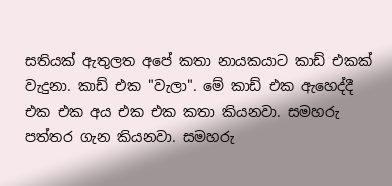සතියක් ඇතුලත අපේ කතා නායකයාට කාඩ් එකක් වැදුනා. කාඩ් එක "වැලා". මේ කාඩ් එක ඇහෙද්දී එක එක අය එක එක කතා කියනවා. සමහරු පත්තර ගැන කියනවා. සමහරු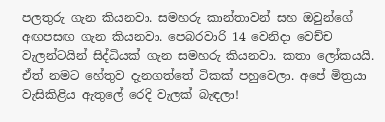පලතුරු ගැන කියනවා. සමහරු කාන්තාවන් සහ ඔවුන්ගේ අඟපසඟ ගැන කියනවා. පෙබරවාරි 14 වෙනිදා වෙච්ච වැලන්ටයින් සිද්ධියක් ගැන සමහරු කියනවා. කතා ලෝකයයි. ඒත් නමට හේතුව දැනගත්තේ ටිකක් පහුවෙලා. අපේ මිත්‍රයා වැසිකිළිය ඇතුලේ රෙදි වැලක් බැඳලා!